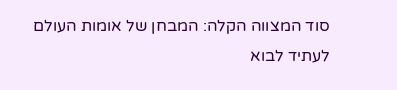סוד המצווה הקלה: המבחן של אומות העולם לעתיד לבוא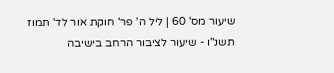שיעור מס' 60 | ליל ה' פר' חוקת אור לד' תמוז תשנ"ו - שיעור לציבור הרחב בישיבה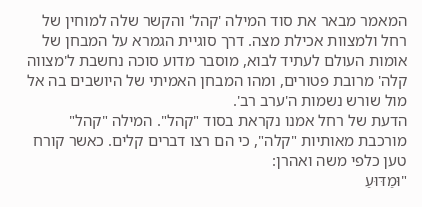המאמר מבאר את סוד המילה 'קהל' והקשר שלה למוחין של רחל ולמצוות אכילת מצה. דרך סוגיית הגמרא על המבחן של אומות העולם לעתיד לבוא, מוסבר מדוע סוכה נחשבת ל'מצווה קלה' מרובת פטורים, ומהו המבחן האמיתי של היושבים בה אל מול שורש נשמות ה'ערב רב'.
הדעת של רחל אמנו נקראת בסוד "קהל". המילה "קהל" מורכבת מאותיות "קלה", כי הם רצו דברים קלים. כאשר קורח טען כלפי משה ואהרן:
"וּמַדּוּעַ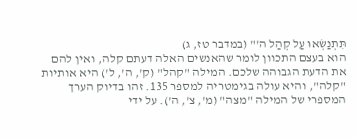תִּתְנַשְּׂאוּ עַל קְהַל ה'" (במדבר טז, ג)
הוא בעצם התכוון לומר שהאנשים האלה דעתם קלה, ואין להם את הדעת הגבוהה שלכם. המילה "קהל" (ק', ה', ל') היא אותיות "קלה", והיא עולה בגימטריה למספר 135. זהו בדיוק הערך המספרי של המילה "מצה" (מ', צ', ה'). על ידי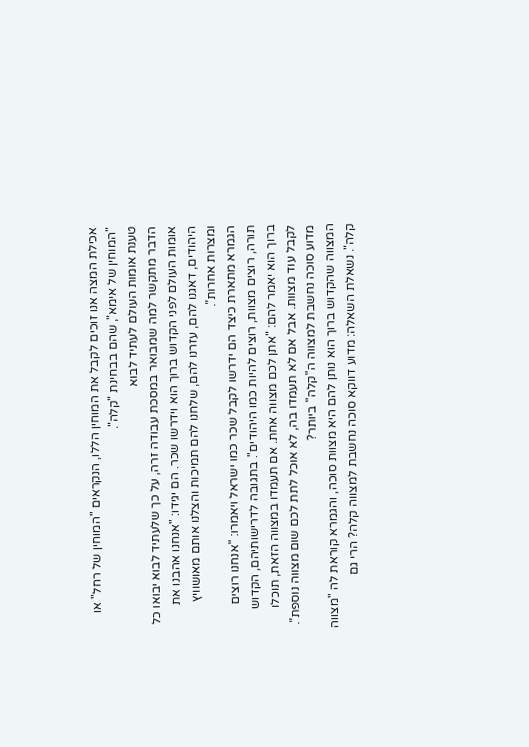אכילת המצה אנו זוכים לקבל את המוחין הללו, הנקראים "המוחין של רחל" או "המוחין של אימא", שהם בבחינת "קלה".
טענת אומות העולם לעתיד לבוא
הדבר מתקשר למה שמבואר במסכת עבודה זרה, על כך שלעתיד לבוא יבואו כל אומות העולם לפני הקדוש ברוך הוא וידרשו שכר. הם יגידו: "אנחנו אהבנו את היהודים, דאגנו להם, עזרנו להם, שלחנו להם תמיכות והצלנו אותם מאושוויץ ומצרות אחרות".
הגמרא מתארת כיצד הם ידרשו לקבל שכר כמו ישראל ויאמרו: "אנחנו רוצים תורה, רוצים מצוות, רוצים להיות כמו היהודים". בתגובה לדרישותיהם, הקדוש ברוך הוא יאמר להם: "אתן לכם מצווה אחת. אם תעמדו במצווה הזאת, תוכלו לקבל עוד מצוות. אבל אם לא תעמדו בה, לא אוכל לתת לכם שום מצווה נוספת".
מדוע סוכה נחשבת למצווה ה"קלה" ביותר?
המצווה שהקדוש ברוך הוא נותן להם היא מצוות סוכה, והגמרא קוראת לה "מצווה קלה". נשאלת השאלה: מדוע דווקא סוכה נחשבת למצווה קלה? הרי גם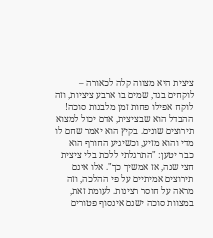ציצית היא מצווה קלה לכאורה – לוקחים בגד, שמים בו ארבע ציציות, וזה לוקח אפילו פחות זמן מלבנות סוכה!
ההבדל הוא שבציצית, אדם יכול למצוא תירוצים שונים. בקיץ הוא יאמר שחם לו מדי והוא מזיע, וכשיגיע החורף הוא כבר יטען: "התרגלתי ללכת בלי ציצית חצי שנה, אז אמשיך כך". אלו אינם תירוצים אמיתיים על פי ההלכה, וזה מראה על חוסר רצינות. לעומת זאת, במצוות סוכה ישנם אינסוף פטורים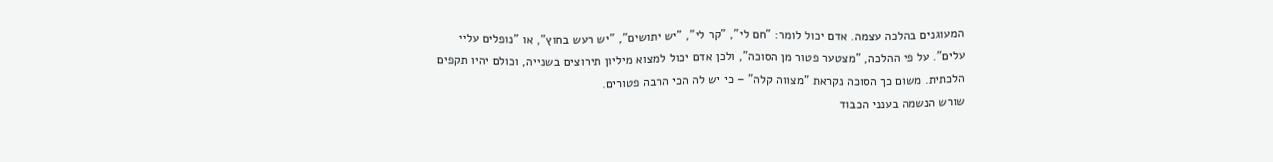המעוגנים בהלכה עצמה. אדם יכול לומר: "חם לי", "קר לי", "יש יתושים", "יש רעש בחוץ", או "נופלים עליי עלים". על פי ההלכה, "מצטער פטור מן הסוכה", ולכן אדם יכול למצוא מיליון תירוצים בשנייה, וכולם יהיו תקפים הלכתית. משום כך הסוכה נקראת "מצווה קלה" – כי יש לה הכי הרבה פטורים.
שורש הנשמה בענני הכבוד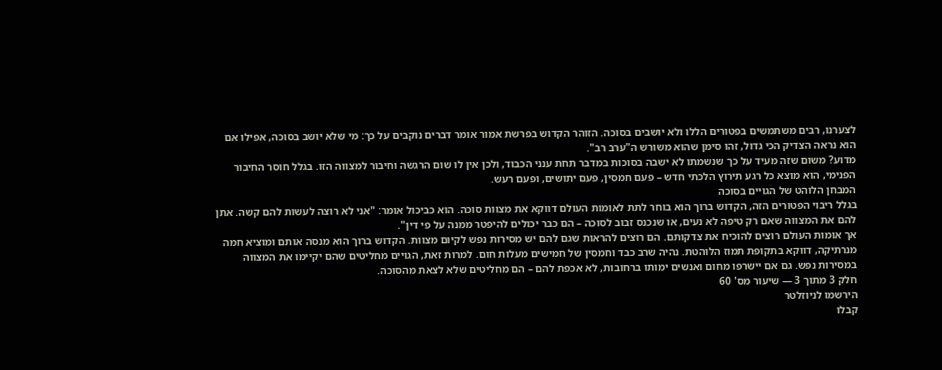לצערנו, רבים משתמשים בפטורים הללו ולא יושבים בסוכה. הזוהר הקדוש בפרשת אמור אומר דברים נוקבים על כך: מי שלא יושב בסוכה, אפילו אם הוא נראה הצדיק הכי גדול, זהו סימן שהוא משורש ה"ערב רב".
מדוע? משום שזה מעיד על כך שנשמתו לא ישבה בסוכות במדבר תחת ענני הכבוד, ולכן אין לו שום הרגשה וחיבור למצווה הזו. בגלל חוסר החיבור הפנימי, הוא מוצא כל רגע תירוץ הלכתי חדש – פעם חמסין, פעם יתושים, ופעם רעש.
המבחן הלוהט של הגויים בסוכה
בגלל ריבוי הפטורים הזה, הקדוש ברוך הוא בוחר לתת לאומות העולם דווקא את מצוות סוכה. הוא כביכול אומר: "אני לא רוצה לעשות להם קשה. אתן להם את המצווה שאם רק טיפה לא נעים, או שנכנס זבוב לסוכה – הם כבר יכולים להיפטר ממנה על פי דין".
אך אומות העולם רוצים להוכיח את צדקותם. הם רוצים להראות שגם להם יש מסירות נפש לקיום מצוות. הקדוש ברוך הוא מנסה אותם ומוציא חמה מנרתיקה, דווקא בתקופת תמוז הלוהטת. נהיה שרב כבד וחמסין של חמישים מעלות חום. למרות זאת, הגויים מחליטים שהם יקיימו את המצווה במסירות נפש. גם אם יישרפו מחום ואנשים ימותו ברחובות, לא אכפת להם – הם מחליטים שלא לצאת מהסוכה.
חלק 3 מתוך 3 — שיעור מס' 60
הירשמו לניוזלטר
קבלו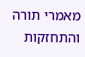מאמרי תורה והתחזקות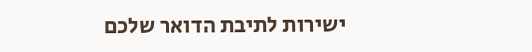ישירות לתיבת הדואר שלכם